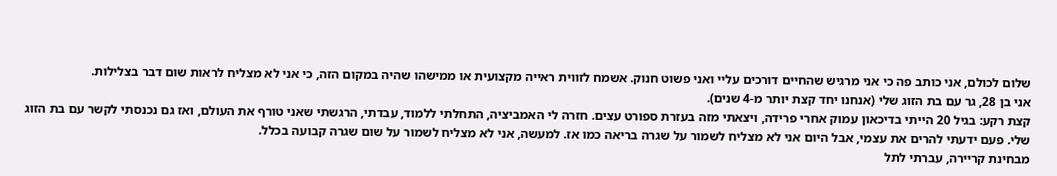שלום לכולם, אני כותב פה כי אני מרגיש שהחיים דורכים עליי ואני פשוט חנוק. אשמח לזווית ראייה מקצועית או ממישהו שהיה במקום הזה, כי אני לא מצליח לראות שום דבר בצלילות.
אני בן 28, גר עם בת הזוג שלי (אנחנו יחד קצת יותר מ-4 שנים).
קצת רקע: בגיל 20 הייתי בדיכאון עמוק אחרי פרידה, ויצאתי מזה בעזרת ספורט עצים. חזרה לי האמביציה, התחלתי ללמוד, עבדתי, הרגשתי שאני טורף את העולם, ואז גם נכנסתי לקשר עם בת הזוג שלי. פעם ידעתי להרים את עצמי, אבל היום אני לא מצליח לשמור על שגרה בריאה כמו אז. למעשה, אני לא מצליח לשמור על שום שגרה קבועה בכלל.
מבחינת קריירה, עברתי לתל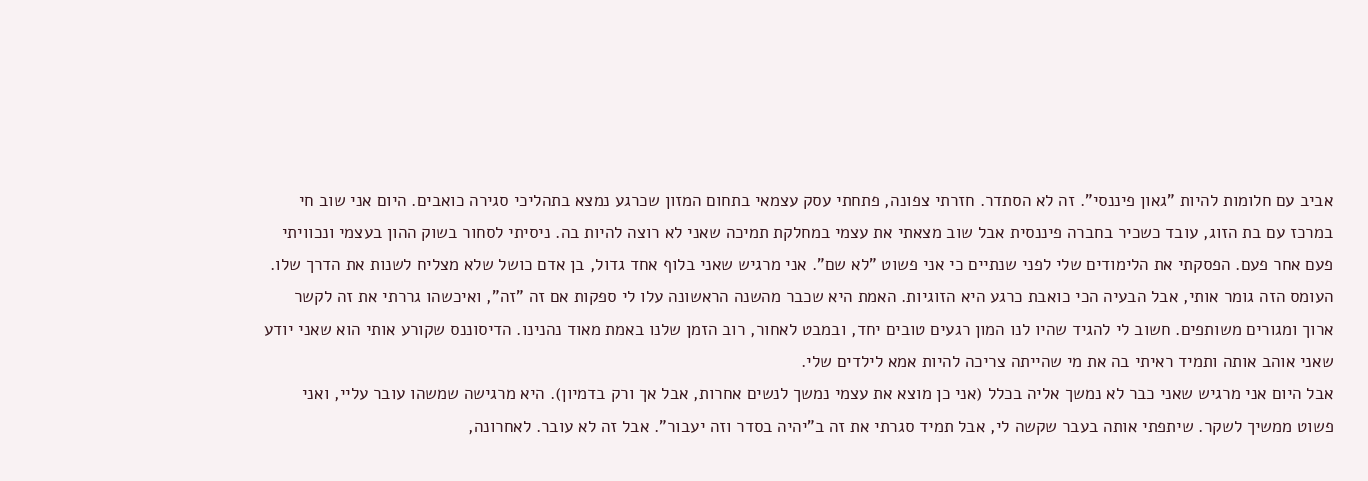אביב עם חלומות להיות "גאון פיננסי". זה לא הסתדר. חזרתי צפונה, פתחתי עסק עצמאי בתחום המזון שכרגע נמצא בתהליכי סגירה כואבים. היום אני שוב חי במרכז עם בת הזוג, עובד כשכיר בחברה פיננסית אבל שוב מצאתי את עצמי במחלקת תמיכה שאני לא רוצה להיות בה. ניסיתי לסחור בשוק ההון בעצמי ונכוויתי פעם אחר פעם. הפסקתי את הלימודים שלי לפני שנתיים כי אני פשוט "לא שם". אני מרגיש שאני בלוף אחד גדול, בן אדם כושל שלא מצליח לשנות את הדרך שלו.
העומס הזה גומר אותי, אבל הבעיה הכי כואבת כרגע היא הזוגיות. האמת היא שכבר מהשנה הראשונה עלו לי ספקות אם זה "זה", ואיכשהו גררתי את זה לקשר ארוך ומגורים משותפים. חשוב לי להגיד שהיו לנו המון רגעים טובים יחד, ובמבט לאחור, רוב הזמן שלנו באמת מאוד נהנינו. הדיסוננס שקורע אותי הוא שאני יודע שאני אוהב אותה ותמיד ראיתי בה את מי שהייתה צריכה להיות אמא לילדים שלי.
אבל היום אני מרגיש שאני כבר לא נמשך אליה בכלל (אני כן מוצא את עצמי נמשך לנשים אחרות, אבל אך ורק בדמיון). היא מרגישה שמשהו עובר עליי, ואני פשוט ממשיך לשקר. שיתפתי אותה בעבר שקשה לי, אבל תמיד סגרתי את זה ב"יהיה בסדר וזה יעבור". אבל זה לא עובר. לאחרונה,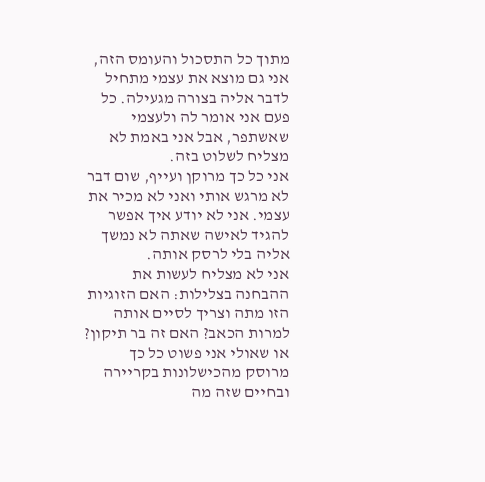מתוך כל התסכול והעומס הזה, אני גם מוצא את עצמי מתחיל לדבר אליה בצורה מגעילה. כל פעם אני אומר לה ולעצמי שאשתפר, אבל אני באמת לא מצליח לשלוט בזה.
אני כל כך מרוקן ועייף, שום דבר לא מרגש אותי ואני לא מכיר את עצמי. אני לא יודע איך אפשר להגיד לאישה שאתה לא נמשך אליה בלי לרסק אותה.
אני לא מצליח לעשות את ההבחנה בצלילות: האם הזוגיות הזו מתה וצריך לסיים אותה למרות הכאב? האם זה בר תיקון? או שאולי אני פשוט כל כך מרוסק מהכישלונות בקריירה ובחיים שזה מה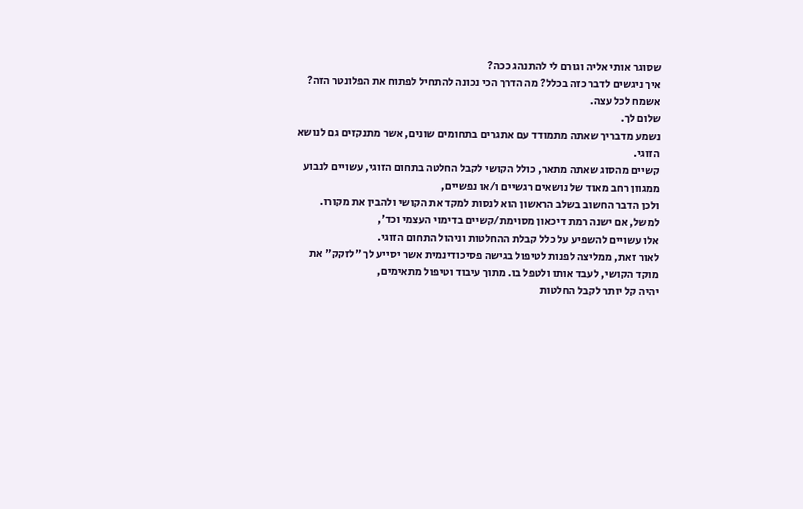שסוגר אותי אליה וגורם לי להתנהג ככה?
איך ניגשים לדבר כזה בכלל? מה הדרך הכי נכונה להתחיל לפתוח את הפלונטר הזה?
אשמח לכל עצה.
שלום לך.
נשמע מדבריך שאתה מתמודד עם אתגרים בתחומים שונים, אשר מתנקזים גם לנושא הזוגי.
קשיים מהסוג שאתה מתאר, כולל הקושי לקבל החלטה בתחום הזוגי, עשויים לנבוע ממגוון רחב מאוד של נושאים רגשיים ו/או נפשיים,
ולכן הדבר החשוב בשלב הראשון הוא לנסות למקד את הקושי ולהבין את מקורו. למשל, אם ישנה רמת דיכאון מסוימת/קשיים בדימוי העצמי וכד',
אלו עשויים להשפיע על כלל קבלת ההחלטות וניהול התחום הזוגי.
לאור זאת, ממליצה לפנות לטיפול בגישה פסיכודינמית אשר יסייע לך "לזקק" את מוקד הקושי, לעבד אותו ולטפל בו. מתוך עיבוד וטיפול מתאימים,
יהיה קל יותר לקבל החלטות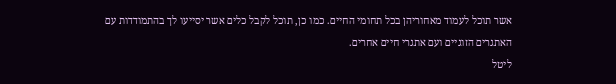אשר תוכל לעמוד מאחוריהן בכל תחומי החיים. כמו כן, תוכל לקבל כלים אשר יסייעו לך בהתמודדות עם האתגרים הזוגיים ועם אתגרי חיים אחרים.
ליטל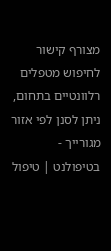מצורף קישור לחיפוש מטפלים רלוונטיים בתחום, ניתן לסנן לפי אזור מגורייך -
בטיפולנט | טיפול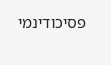פסיכודינמי